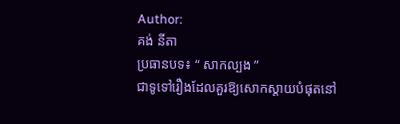Author:
គង់ នីតា
ប្រធានបទ៖ “ សាកល្បង ”
ជាទូទៅរឿងដែលគួរឱ្យសោកស្ដាយបំផុតនៅ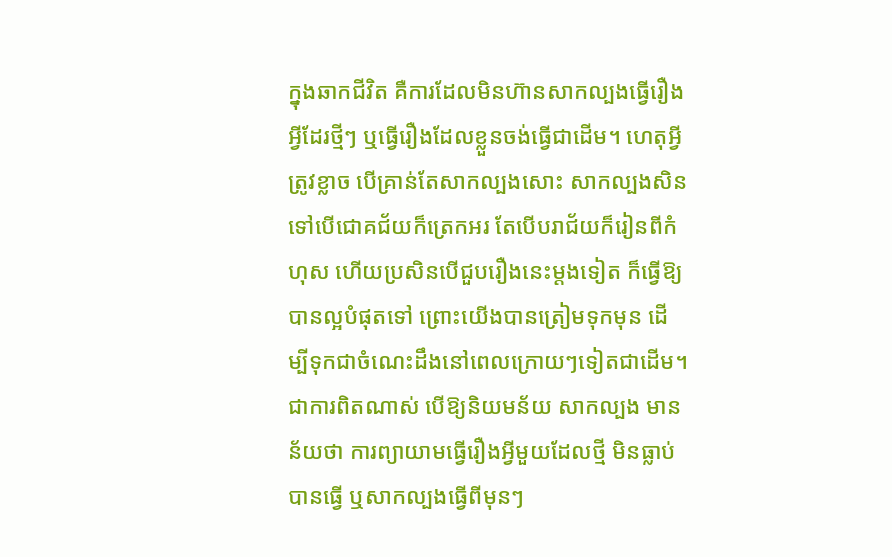ក្នុងឆាកជីវិត គឺការដែលមិនហ៊ានសាកល្បងធ្វើរឿងអ្វីដែរថ្មីៗ ឬធ្វើរឿងដែលខ្លួនចង់ធ្វើជាដើម។ ហេតុអ្វីត្រូវខ្លាច បើគ្រាន់តែសាកល្បងសោះ សាកល្បងសិនទៅបើជោគជ័យក៏ត្រេកអរ តែបើបរាជ័យក៏រៀនពីកំហុស ហើយប្រសិនបើជួបរឿងនេះម្ដងទៀត ក៏ធ្វើឱ្យបានល្អបំផុតទៅ ព្រោះយើងបានត្រៀមទុកមុន ដើម្បីទុកជាចំណេះដឹងនៅពេលក្រោយៗទៀតជាដើម។
ជាការពិតណាស់ បើឱ្យនិយមន័យ សាកល្បង មានន័យថា ការព្យាយាមធ្វើរឿងអ្វីមួយដែលថ្មី មិនធ្លាប់បានធ្វើ ឬសាកល្បងធ្វើពីមុនៗ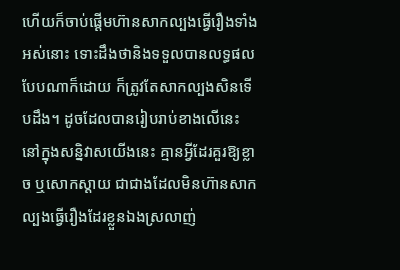ហើយក៏ចាប់ផ្ដើមហ៊ានសាកល្បងធ្វើរឿងទាំងអស់នោះ ទោះដឹងថានិងទទួលបានលទ្ធផលបែបណាក៏ដោយ ក៏ត្រូវតែសាកល្បងសិនទើបដឹង។ ដូចដែលបានរៀបរាប់ខាងលើនេះ នៅក្នុងសន្និវាសយើងនេះ គ្មានអ្វីដែរគួរឱ្យខ្លាច ឬសោកស្ដាយ ជាជាងដែលមិនហ៊ានសាកល្បងធ្វើរឿងដែរខ្លួនឯងស្រលាញ់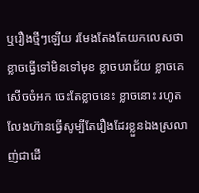ឬរឿងថ្មីៗឡើយ រមែងតែងតែយកលេសថា ខ្លាចធ្វើទៅមិនទៅមុខ ខ្លាចបរាជ័យ ខ្លាចគេសើចចំអក ចេះតែខ្លាចនេះ ខ្លាចនោះ រហូតលែងហ៊ានធ្វើសូម្បីតែរឿងដែរខ្លួនឯងស្រលាញ់ជាដើ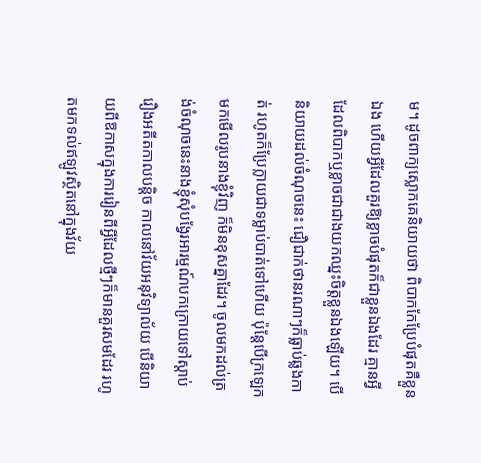ម។ ដូចពាក្យស្លោកគេនិយាយថា ពិបាកកែប្រែបំផុតគឺខ្លួនឯង ហើយអ្វីដែលគួរឱ្យខ្លាចបំផុតក៏ជាខ្លួនឯងដែរ គ្មានអ្វីដែលពិបាកឬខ្លាចជាជាងយកឈ្នះចិត្ដខ្លួនឯងឡើយ។ បើនិយាយដល់ចំណុចនេះ ជឿជាក់ថានរណាៗក៏ធ្លាប់ឆ្លងកាត់ រហូតក៏ប្រែក្លាយជាទម្លាប់បាត់ទៅហើយ ប៉ុន្ដែបើក្រឡេកមកមើលរូបនាងខ្ញុំវិញ ក៏មិនខុសគ្នាដែរ។ ចូលមកដល់ត្រង់ចំណុចនេះនាងខ្ញុំសុំបង្វែរអារម្មណ៍បកក្រោយទៅស្ដាប់រឿងអតីតកាលបន្ដិច កាលនៅវ័យអនុវិទ្យាល័យ បើនិយាយពីឱកាសក្នុងការរៀនពីអ្វីដែលថ្មីៗក៏មានគួរសមដែរ រហូតមកទល់ឥឡូវស្ថិតនៅក្នុងវ័យ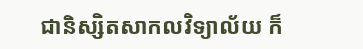ជានិស្សិតសាកលវិទ្យាល័យ ក៏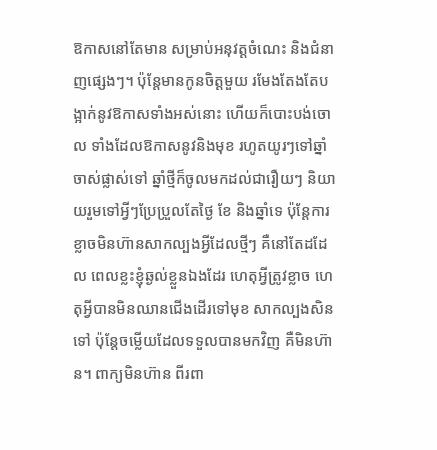ឱកាសនៅតែមាន សម្រាប់អនុវត្ដចំណេះ និងជំនាញផ្សេងៗ។ ប៉ុន្ដែមានកូនចិត្ដមួយ រមែងតែងតែបង្អាក់នូវឱកាសទាំងអស់នោះ ហើយក៏បោះបង់ចោល ទាំងដែលឱកាសនូវនិងមុខ រហូតយូរៗទៅឆ្នាំចាស់ផ្លាស់ទៅ ឆ្នាំថ្មីក៏ចូលមកដល់ជារឿយៗ និយាយរួមទៅអ្វីៗប្រែប្រួលតែថ្ងៃ ខែ និងឆ្នាំទេ ប៉ុន្ដែការខ្លាចមិនហ៊ានសាកល្បងអ្វីដែលថ្មីៗ គឺនៅតែដដែល ពេលខ្លះខ្ញុំឆ្ងល់ខ្លួនឯងដែរ ហេតុអ្វីត្រូវខ្លាច ហេតុអ្វីបានមិនឈានជើងដើរទៅមុខ សាកល្បងសិនទៅ ប៉ុន្ដែចម្លើយដែលទទួលបានមកវិញ គឺមិនហ៊ាន។ ពាក្យមិនហ៊ាន ពីរពា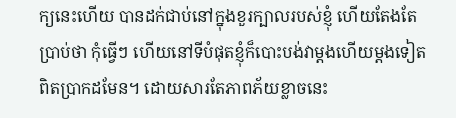ក្យនេះហើយ បានដក់ជាប់នៅក្នុងខួរក្បាលរបស់ខ្ញុំ ហើយតែងតែប្រាប់ថា កុំធ្វើៗ ហើយនៅទីបំផុតខ្ញុំក៏បោះបង់វាម្ដងហើយម្ដងទៀតពិតប្រាកដមែន។ ដោយសារតែភាពភ័យខ្លាចនេះ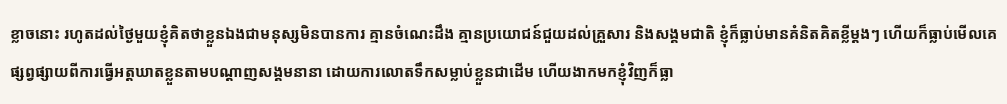ខ្លាចនោះ រហូតដល់ថ្ងៃមួយខ្ញុំគិតថាខ្លួនឯងជាមនុស្សមិនបានការ គ្មានចំណេះដឹង គ្មានប្រយោជន៍ជួយដល់គ្រួសារ និងសង្គមជាតិ ខ្ញុំក៏ធ្លាប់មានគំនិតគិតខ្លីម្ដងៗ ហើយក៏ធ្លាប់មើលគេផ្សព្វផ្សាយពីការធ្វើអត្ដឃាតខ្លួនតាមបណ្ដាញសង្គមនានា ដោយការលោតទឹកសម្លាប់ខ្លួនជាដើម ហើយងាកមកខ្ញុំវិញក៏ធ្លា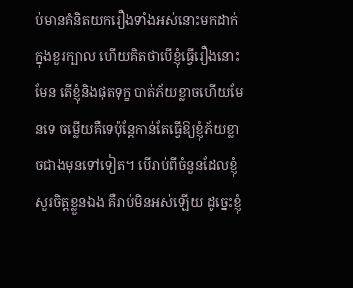ប់មានគំនិតយករឿងទាំងអស់នោះមកដាក់ក្នុងខួរក្បាល ហើយគិតថាបើខ្ញុំធ្វើរឿងនោះមែន តើខ្ញុំនិងផុតទុក្ខ បាត់ភ័យខ្លាចហើយមែនទេ ចម្លើយគឺទេប៉ុន្ដែកាន់តែធ្វើឱ្យខ្ញុំភ័យខ្លាចជាងមុនទៅទៀត។ បើរាប់ពីចំនួនដែលខ្ញុំសួរចិត្ដខ្លួនឯង គឺរាប់មិនអស់ឡើយ ដូច្នេះខ្ញុំ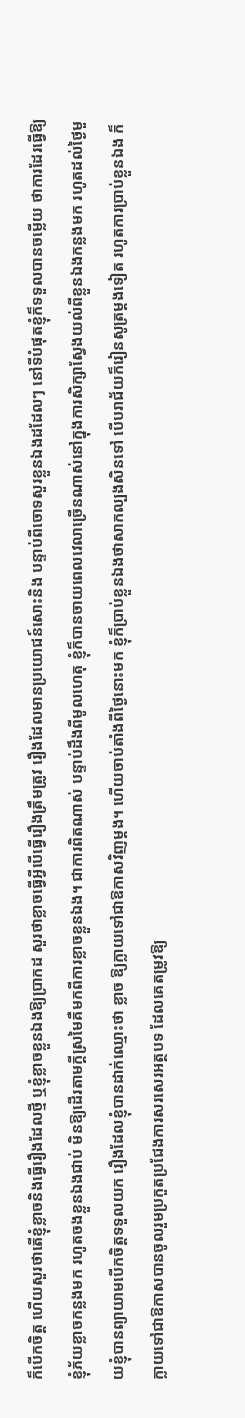ក៏បើកចិត្ដ ហើយសួរថាតើខ្ញុំខ្លាចនិងធ្វើរឿងដែលថ្មី ឬខ្ញុំខ្លាចខ្លួនឯងឱ្យប្រាកដ សួរថាខ្លាចធ្វើអ្វីបើធ្វើរឿងត្រឹមត្រូវ រឿងដែលមានប្រយោជន៍សោះនិង បន្ទាប់ពីចោទសួរខ្លួនឯងដដែលៗ នៅទីបំផុតខ្ញុំក៏ទទួលបានចម្លើយ ថាការដែរធ្វើឱ្យខ្ញុំភ័យខ្លាចកន្លងមក រហូតចងខ្លួនឯងជាប់ មិនឱ្យដើរតាមក្ដីស្រមៃគឺមកពីការខ្លាចខ្លួនឯង។ ជាការពិតណាស់ បន្ទាប់ដឹងពីមូលហេតុ ខ្ញុំក៏បានចាយពេលវេលាច្រើនណាស់នៅក្នុងការសិក្សាស្វែងយល់ពីខ្លួនឯងកន្លងមក រហូតដល់ថ្ងៃមួយខ្ញុំបានព្យាយាមបើកចិត្ដទទួលយក រឿងដែលខ្ញុំបានដាក់ឈ្មោះថា ខ្លាច ឱ្យក្លាយទៅជាឱកាសវិញម្ដង។ ហើយចាប់តាំងពីថ្ងៃនោះមក ខ្ញុំក៏ប្រាប់ខ្លួនឯងថាសាកល្បងសិនទៅ បើបរាជ័យក៏រៀនសូត្រម្ដងទៀត រហូតការប្រាប់ខ្លួនឯង ក៏ក្លាយទៅជាឱកាសបានចូលរួមប្រកួតប្រជែងការសរសេរអត្ថបទ ដែលគេតម្រូវឱ្យ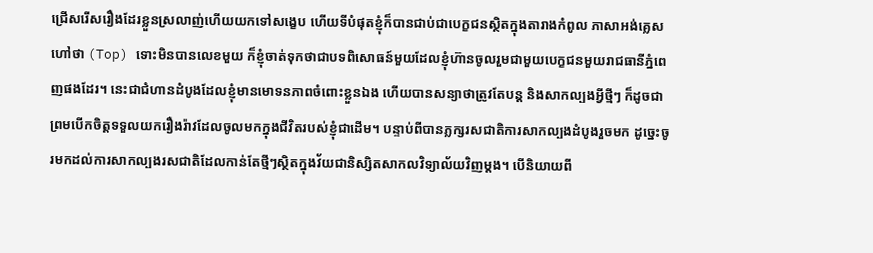ជ្រើសរើសរឿងដែរខ្លួនស្រលាញ់ហើយយកទៅសង្ខេប ហើយទីបំផុតខ្ញុំក៏បានជាប់ជាបេក្ខជនស្ថិតក្នុងតារាងកំពូល ភាសាអង់គ្លេសហៅថា (Top) ទោះមិនបានលេខមួយ ក៏ខ្ញុំចាត់ទុកថាជាបទពិសោធន៍មួយដែលខ្ញុំហ៊ានចូលរួមជាមួយបេក្ខជនមួយរាជធានីភ្នំពេញផងដែរ។ នេះជាជំហានដំបូងដែលខ្ញុំមានមោទនភាពចំពោះខ្លួនឯង ហើយបានសន្យាថាត្រូវតែបន្ដ និងសាកល្បងអ្វីថ្មីៗ ក៏ដូចជាព្រមបើកចិត្ដទទួលយករឿងរ៉ាវដែលចូលមកក្នុងជីវិតរបស់ខ្ញុំជាដើម។ បន្ទាប់ពីបានភ្លក្សរសជាតិការសាកល្បងដំបូងរួចមក ដូច្នេះចូរមកដល់ការសាកល្បងរសជាតិដែលកាន់តែថ្មីៗស្ថិតក្នុងវ័យជានិស្សិតសាកលវិទ្យាល័យវិញម្ដង។ បើនិយាយពី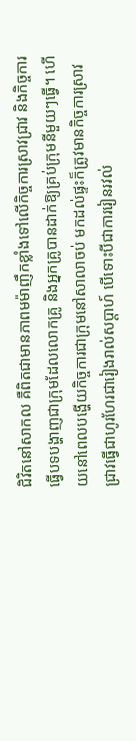ជិវិតនៅសាកល គឺពិតជាមានភាពមម៉ាញឹកខ្លាំងទៅលើកិច្ចការស្រាវជ្រាវ និងកិច្ចការធ្វើបទបង្ហាញជាក្រុមដែលលោកគ្រូ និងអ្នកគ្រូបានដាក់ឱ្យគ្រប់ក្រុមនីមួយៗធ្វើ។ ហើយនៅពេលបង្ហើយកិច្ចការជាក្រុមនៅសាលាចប់ មកដល់ផ្ទះក៏ត្រូវមានកិច្ចការស្រាវជ្រាវធ្វើជាហូរហែរជារៀងរាល់សប្ដាហ៍ បើទោះបីជាការរៀនរវល់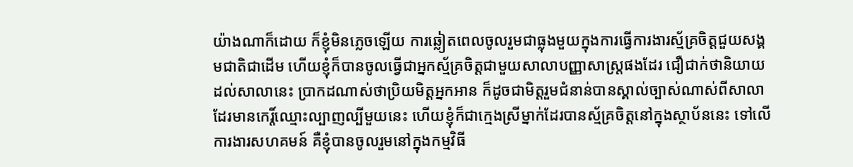យ៉ាងណាក៏ដោយ ក៏ខ្ញុំមិនភ្លេចឡើយ ការឆ្លៀតពេលចូលរួមជាធ្លុងមួយក្នុងការធ្វើការងារស្ម័គ្រចិត្ដជួយសង្គមជាតិជាដើម ហើយខ្ញុំក៏បានចូលធ្វើជាអ្នកស្ម័គ្រចិត្ដជាមួយសាលាបញ្ញាសាស្រ្ដផងដែរ ជឿជាក់ថានិយាយដល់សាលានេះ ប្រាកដណាស់ថាប្រិយមិត្ដអ្នកអាន ក៏ដូចជាមិត្ដរួមជំនាន់បានស្គាល់ច្បាស់ណាស់ពីសាលាដែរមានកេរ្ដិ៍ឈ្មោះល្បាញល្បីមួយនេះ ហើយខ្ញុំក៏ជាក្មេងស្រីម្នាក់ដែរបានស្ម័គ្រចិត្ដនៅក្នុងស្ថាប័ននេះ ទៅលើការងារសហគមន៍ គឺខ្ញុំបានចូលរួមនៅក្នុងកម្មវិធី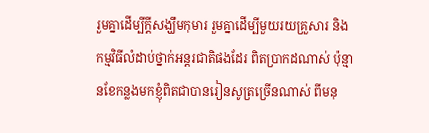រួមគ្នាដើម្បីក្ដីសង្ឃឹមកុមារ រួមគ្នាដើម្បីមួយរយគ្រួសារ និងកម្មវិធីលំដាប់ថ្នាក់អន្ដរជាតិផងដែរ ពិតប្រាកដណាស់ ប៉ុន្មានខែកន្លងមកខ្ញុំពិតជាបានរៀនសូត្រច្រើនណាស់ ពីមនុ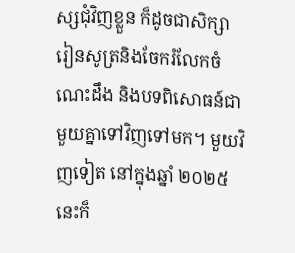ស្សជុំវិញខ្លួន ក៏ដូចជាសិក្សារៀនសូត្រនិងចែករំលែកចំណេះដឹង និងបទពិសោធន៍ជាមួយគ្នាទៅវិញទៅមក។ មួយវិញទៀត នៅក្នុងឆ្នាំ ២០២៥ នេះក៏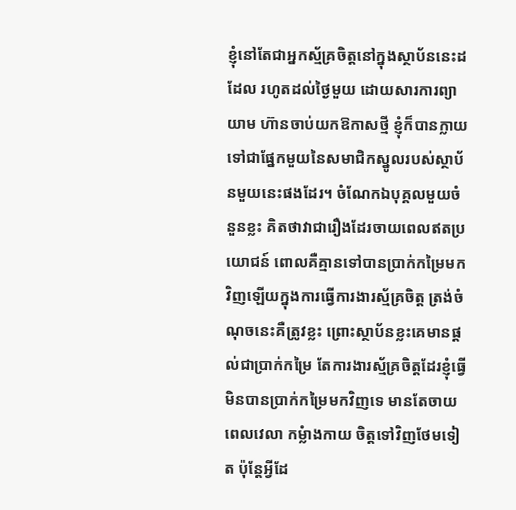ខ្ញុំនៅតែជាអ្នកស្ម័គ្រចិត្ដនៅក្នុងស្ថាប័ននេះដដែល រហូតដល់ថ្ងៃមួយ ដោយសារការព្យាយាម ហ៊ានចាប់យកឱកាសថ្មី ខ្ញុំក៏បានក្លាយទៅជាផ្នែកមួយនៃសមាជិកស្នូលរបស់ស្ថាប័នមួយនេះផងដែរ។ ចំណែកឯបុគ្គលមួយចំនួនខ្លះ គិតថាវាជារឿងដែរចាយពេលឥតប្រយោជន៍ ពោលគឺគ្មានទៅបានប្រាក់កម្រៃមកវិញឡើយក្នុងការធ្វើការងារស្ម័គ្រចិត្ដ ត្រង់ចំណុចនេះគឺត្រូវខ្លះ ព្រោះស្ថាប័នខ្លះគេមានផ្ដល់ជាប្រាក់កម្រៃ តែការងារស្ម័គ្រចិត្ដដែរខ្ញុំធ្វើមិនបានប្រាក់កម្រៃមកវិញទេ មានតែចាយពេលវេលា កម្លំាងកាយ ចិត្ដទៅវិញថែមទៀត ប៉ុន្ដែអ្វីដែ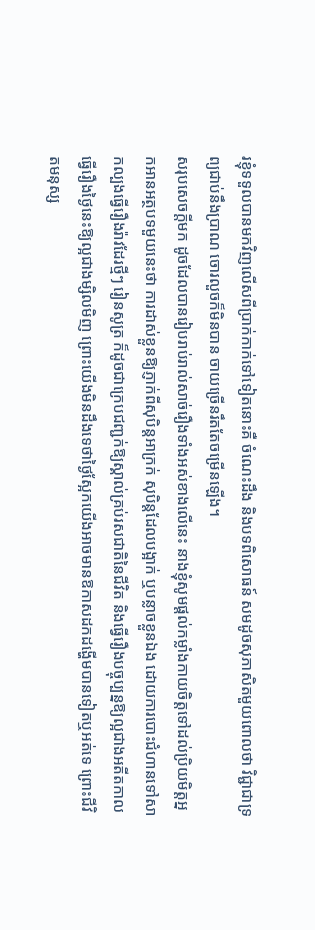រខ្ញុំទទួលបានមកវិញលើសពីប្រាក់កាក់ទៅទៀតនោះគឺ ចំណេះដឹង និងបទពិសោធន៍ សមដូចសុភាសិតមួយពោលថា វិជ្ជាជាទ្រព្យជាប់នឹងប្រាណ ចោរលួចក៏មិនបាន ចាយច្រើនរឹតតែចម្រើនឡើង។
សរុបសេចក្ដីមក ដូចដែលបានរៀបរាប់រាល់សាច់រឿងទាំងអស់ខាងលើនេះ នាងខ្ញុំសូមផ្ដល់កម្លាំងកាយចិត្ដទៅដល់ប្រិយមិត្ដអ្នកអានអត្ថបទមួយនេះថា ការដាស់ខ្លួនឱ្យភ្ញាក់ពីសុបិន្ដអាក្រក់ សុបិន្ដដែលបង្អាក់ ឬបន្លាចខ្លួនឯង ដោយការបោះជំហានទៅសាកល្បងធ្វើរឿងរ៉ាវដែរថ្មីៗ រៀនសូត្រ ក៏ដូចជាក្រេបជញ្ជក់ឱ្យស្គាល់គ្រប់រសជាតិនៃជីវិត និងធ្វើរឿងបច្ចុប្បន្នឱ្យល្អជាងអតីតកាល ធ្វើរឿងថ្ងៃនេះឱ្យល្អជាងម្សិលមិញ ព្រោះយើងមិនដឹងទេថាថ្ងៃស្អែកយើងអាចមានឱកាសដកដង្ហើមបានទៀតឬអត់ទេ ព្រោះជីវិតមនុស្ស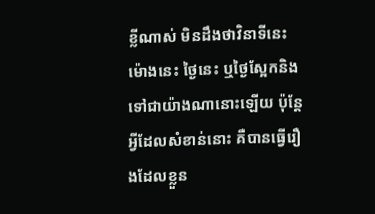ខ្លីណាស់ មិនដឹងថាវិនាទីនេះ ម៉ោងនេះ ថ្ងៃនេះ ឬថ្ងៃស្អែកនិងទៅជាយ៉ាងណានោះឡើយ ប៉ុន្ដែអ្វីដែលសំខាន់នោះ គឺបានធ្វើរឿងដែលខ្លួន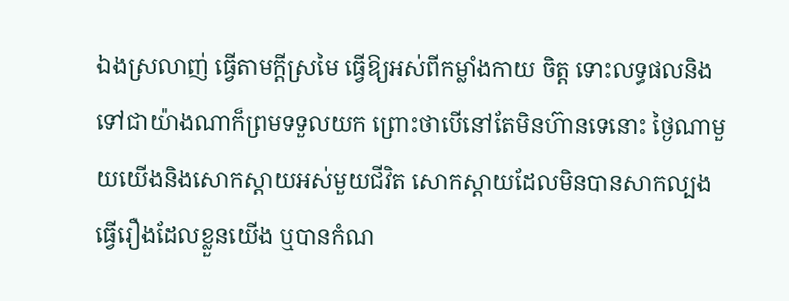ឯងស្រលាញ់ ធ្វើតាមក្ដីស្រមៃ ធ្វើឱ្យអស់ពីកម្លាំងកាយ ចិត្ដ ទោះលទ្ធផលនិងទៅជាយ៉ាងណាក៏ព្រមទទួលយក ព្រោះថាបើនៅតែមិនហ៊ានទេនោះ ថ្ងៃណាមួយយើងនិងសោកស្ដាយអស់មួយជីវិត សោកស្ដាយដែលមិនបានសាកល្បងធ្វើរឿងដែលខ្លួនយើង ឬបានកំណ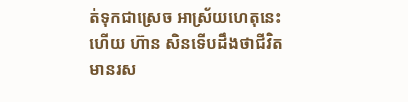ត់ទុកជាស្រេច អាស្រ័យហេតុនេះហើយ ហ៊ាន សិនទើបដឹងថាជីវិតមានរស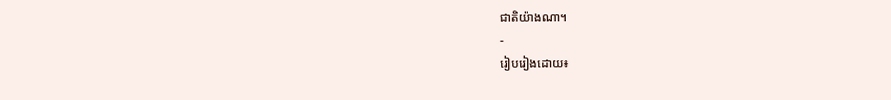ជាតិយ៉ាងណា។
-
រៀបរៀងដោយ៖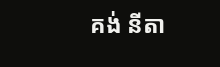គង់ នីតា